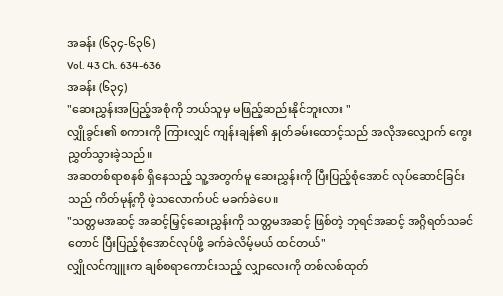အခန်း (၆၃၄-၆၃၆)
Vol. 43 Ch. 634-636
အခန်း (၆၃၄)
"ဆေးညွှန်းအပြည့်အစုံကို ဘယ်သူမှ မဖြည့်ဆည်းနိုင်ဘူးလား "
လျှိုခွင်း၏ စကားကို ကြားလျှင် ကျန်းချန်၏ နှုတ်ခမ်းထောင့်သည် အလိုအလျှောက် ကွေးညွှတ်သွားခဲ့သည်။
အဆတစ်ရာစနစ် ရှိနေသည့် သူ့အတွက်မူ ဆေးညွှန်းကို ပြီးပြည့်စုံအောင် လုပ်ဆောင်ခြင်းသည် ကိတ်မုန့်ကို ဖဲ့သလောက်ပင် မခက်ခဲပေ။
"သတ္တမအဆင့် အဆင့်မြှင့်ဆေးညွှန်းကို သတ္တမအဆင့် ဖြစ်တဲ့ ဘုရင်အဆင့် အဂ္ဂိရတ်သခင်တောင် ပြီးပြည့်စုံအောင်လုပ်ဖို့ ခက်ခဲလိမ့်မယ် ထင်တယ်"
လျှိုလင်ကျူးက ချစ်စရာကောင်းသည့် လျှာလေးကို တစ်လစ်ထုတ်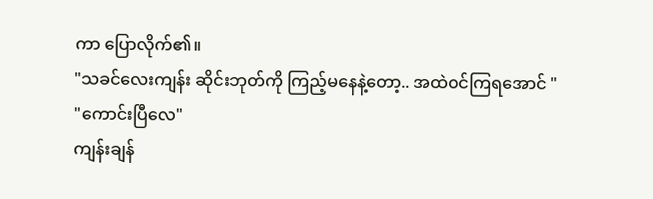ကာ ပြောလိုက်၏။
"သခင်လေးကျန်း ဆိုင်းဘုတ်ကို ကြည့်မနေနဲ့တော့.. အထဲ၀င်ကြရအောင် "
"ကောင်းပြီလေ"
ကျန်းချန်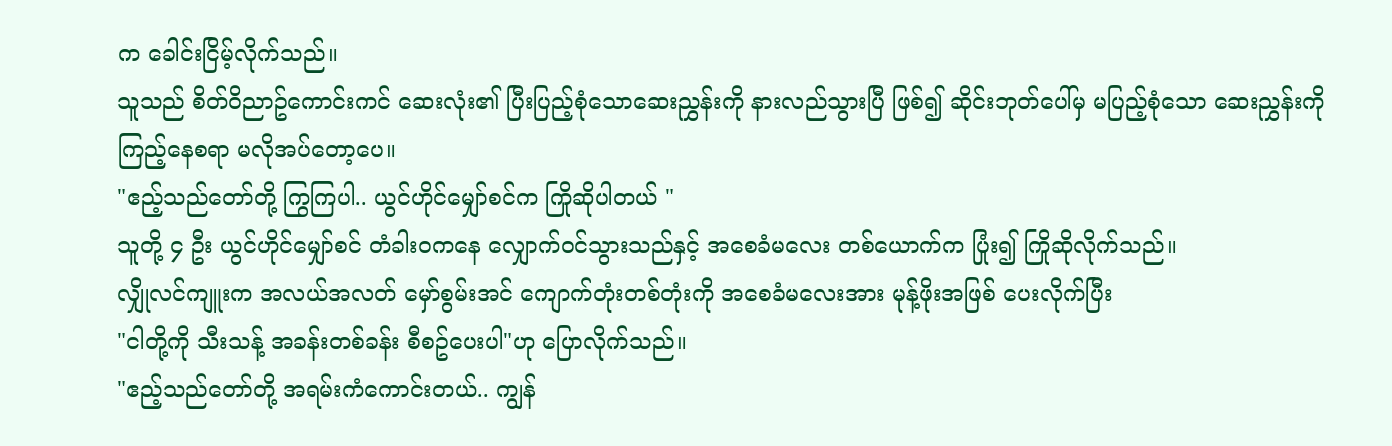က ခေါင်းငြိမ့်လိုက်သည်။
သူသည် စိတ်ဝိညာဥ်ကောင်းကင် ဆေးလုံး၏ ပြီးပြည့်စုံသောဆေးညွှန်းကို နားလည်သွားပြီ ဖြစ်၍ ဆိုင်းဘုတ်ပေါ်မှ မပြည့်စုံသော ဆေးညွှန်းကို ကြည့်နေစရာ မလိုအပ်တော့ပေ။
"ဧည့်သည်တော်တို့ ကြွကြပါ.. ယွင်ဟိုင်မျှော်စင်က ကြိုဆိုပါတယ် "
သူတို့ ၄ ဦး ယွင်ဟိုင်မျှော်စင် တံခါး၀ကနေ လျှောက်၀င်သွားသည်နှင့် အစေခံမလေး တစ်ယောက်က ပြုံး၍ ကြိုဆိုလိုက်သည်။
လျှိုလင်ကျူးက အလယ်အလတ် မှော်စွမ်းအင် ကျောက်တုံးတစ်တုံးကို အစေခံမလေးအား မုန့်ဖိုးအဖြစ် ပေးလိုက်ပြီး
"ငါတို့ကို သီးသန့် အခန်းတစ်ခန်း စီစဥ်ပေးပါ"ဟု ပြောလိုက်သည်။
"ဧည့်သည်တော်တို့ အရမ်းကံကောင်းတယ်.. ကျွန်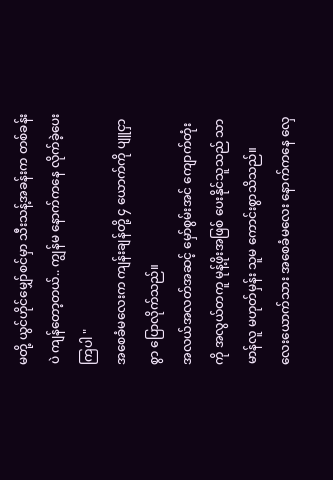မတို့ ယွင်ဟိုင်မျှော်စင်မှာ သီးသန့်အခန်းက တစ်ခန်းပဲ ကျန်တော့တယ်.. ကျွန်မ နောက်ကနေ လိုက်ခဲ့ပေးကြပါ "
အစေခံမလေးက ကျန်းချန်တို့ ၄ ယောက်ကို ပျူငှာစွာ ပြောလိုက်သည်။
အလယ်အလတ်အဆင့် မှော်စွမ်းအင် ကျောက်တုံးကို အလွယ်တကူ မုန့်ဖိုးအဖြစ် ပေးနိုင်သူသည် သာမာန်လူ မဟုတ်မှန်း သူမ ကောင်းစွာသိသည်။
လေးယောက်သား အစေခံမလေး နောက်ကနေ လှေ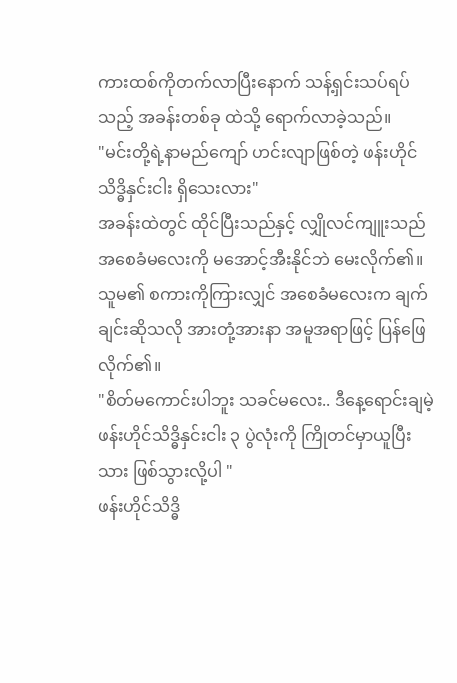ကားထစ်ကိုတက်လာပြီးနောက် သန့်ရှင်းသပ်ရပ်သည့် အခန်းတစ်ခု ထဲသို့ ရောက်လာခဲ့သည်။
"မင်းတို့ရဲ့နာမည်ကျော် ဟင်းလျာဖြစ်တဲ့ ဖန်းဟိုင်သိဒ္ဓိနှင်းငါး ရှိသေးလား"
အခန်းထဲတွင် ထိုင်ပြီးသည်နှင့် လျှိုလင်ကျူးသည် အစေခံမလေးကို မအောင့်အီးနိုင်ဘဲ မေးလိုက်၏။
သူမ၏ စကားကိုကြားလျှင် အစေခံမလေးက ချက်ချင်းဆိုသလို အားတုံ့အားနာ အမူအရာဖြင့် ပြန်ဖြေလိုက်၏။
"စိတ်မကောင်းပါဘူး သခင်မလေး.. ဒီနေ့ရောင်းချမဲ့ ဖန်းဟိုင်သိဒ္ဓိနှင်းငါး ၃ ပွဲလုံးကို ကြိုတင်မှာယူပြီးသား ဖြစ်သွားလို့ပါ "
ဖန်းဟိုင်သိဒ္ဓိ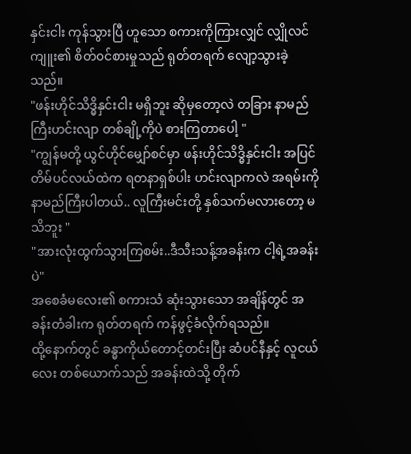နှင်းငါး ကုန်သွားပြီ ဟူသော စကားကိုကြားလျှင် လျှိုလင်ကျူး၏ စိတ်၀င်စားမှုသည် ရုတ်တရက် လျော့သွားခဲ့သည်။
"ဖန်းဟိုင်သိဒ္ဓိနှင်းငါး မရှိဘူး ဆိုမှတော့လဲ တခြား နာမည်ကြီးဟင်းလျာ တစ်ချို့ကိုပဲ စားကြတာပေါ့ "
"ကျွန်မတို့ ယွင်ဟိုင်မျှော်စင်မှာ ဖန်းဟိုင်သိဒ္ဓိနှင်းငါး အပြင် တိမ်ပင်လယ်ထဲက ရတနာရှစ်ပါး ဟင်းလျာကလဲ အရမ်းကို နာမည်ကြီးပါတယ်.. လူကြီးမင်းတို့ နှစ်သက်မလားတော့ မသိဘူး "
"အားလုံးထွက်သွားကြစမ်း..ဒီသီးသန့်အခန်းက ငါ့ရဲ့အခန်းပဲ"
အစေခံမလေး၏ စကားသံ ဆုံးသွားသော အချိန်တွင် အခန်းတံခါးက ရုတ်တရက် ကန်ဖွင့်ခံလိုက်ရသည်။
ထို့နောက်တွင် ခန္ဓာကိုယ်တောင့်တင်းပြီး ဆံပင်နီနှင့် လူငယ်လေး တစ်ယောက်သည် အခန်းထဲသို့ တိုက်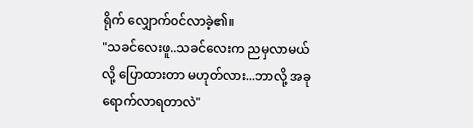ရိုက် လျှောက်၀င်လာခဲ့၏။
"သခင်လေးဖူ..သခင်လေးက ညမှလာမယ်လို့ ပြောထားတာ မဟုတ်လား...ဘာလို့ အခု ရောက်လာရတာလဲ"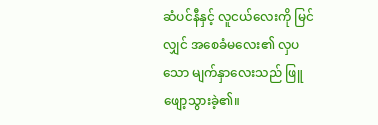ဆံပင်နီနှင့် လူငယ်လေးကို မြင်လျှင် အစေခံမလေး၏ လှပသော မျက်နှာလေးသည် ဖြူဖျော့သွားခဲ့၏။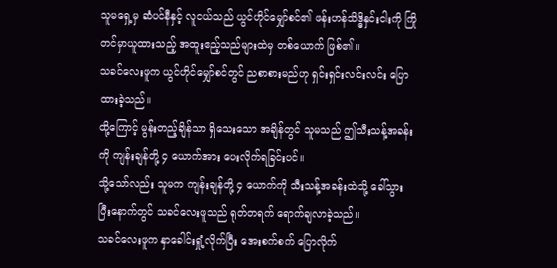သူမရှေ့မှ ဆံပင်နီနှင့် လူငယ်သည် ယွင်ဟိုင်မျှော်စင်၏ ဖန်းဟန်သိဒ္ဓိနှင်းငါးကို ကြိုတင်မှာယူထားသည့် အထူးဧည့်သည်များထဲမှ တစ်ယောက် ဖြစ်၏။
သခင်လေးဖူက ယွင်ဟိုင်မျှော်စင်တွင် ညစာစားမည်ဟု ရှင်းရှင်းလင်းလင်း ပြောထားခဲ့သည်။
ထို့ကြောင့် မွန်းတည့်ချိန်သာ ရှိသေးသော အချိန်တွင် သူမသည် ဤသီးသန့်အခန်းကို ကျန်းချန်တို့ ၄ ယောက်အား ပေးလိုက်ရခြင်းပင်။
သို့သော်လည်း သူမက ကျန်းချန်တို့ ၄ ယောက်ကို သီးသန့်အခန်းထဲသို့ ခေါ်သွားပြီးနောက်တွင် သခင်လေးဖူသည် ရုတ်တရက် ရောက်ချလာခဲ့သည်။
သခင်လေးဖူက နှာခေါင်းရှုံ့လိုက်ပြီး အေးစက်စက် ပြောလိုက်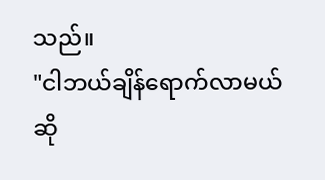သည်။
"ငါဘယ်ချိန်ရောက်လာမယ် ဆို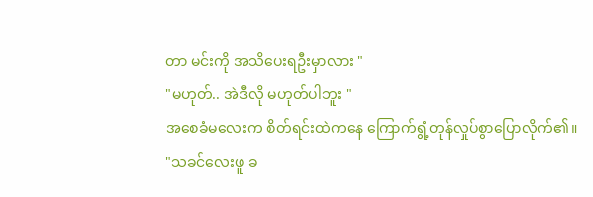တာ မင်းကို အသိပေးရဦးမှာလား "
"မဟုတ်.. အဲဒီလို မဟုတ်ပါဘူး "
အစေခံမလေးက စိတ်ရင်းထဲကနေ ကြောက်ရွံ့တုန်လှုပ်စွာပြောလိုက်၏။
"သခင်လေးဖူ ခ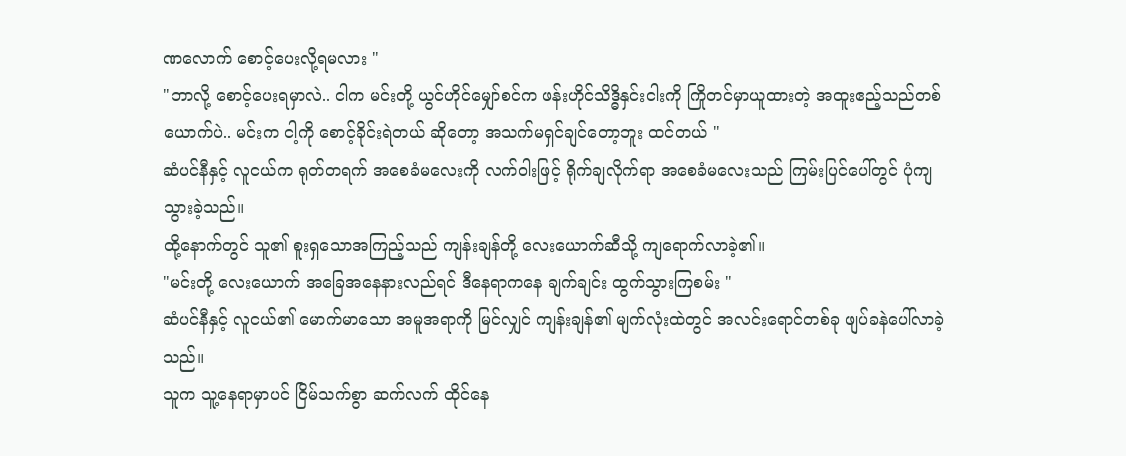ဏလောက် စောင့်ပေးလို့ရမလား "
"ဘာလို့ စောင့်ပေးရမှာလဲ.. ငါက မင်းတို့ ယွင်ဟိုင်မျှော်စင်က ဖန်းဟိုင်သိဒ္ဓိနှင်းငါးကို ကြိုတင်မှာယူထားတဲ့ အထူးဧည့်သည်တစ်ယောက်ပဲ.. မင်းက ငါ့ကို စောင့်ခိုင်းရဲတယ် ဆိုတော့ အသက်မရှင်ချင်တော့ဘူး ထင်တယ် "
ဆံပင်နီနှင့် လူငယ်က ရုတ်တရက် အစေခံမလေးကို လက်ဝါးဖြင့် ရိုက်ချလိုက်ရာ အစေခံမလေးသည် ကြမ်းပြင်ပေါ်တွင် ပုံကျသွားခဲ့သည်။
ထို့နောက်တွင် သူ၏ စူးရှသောအကြည့်သည် ကျန်းချန်တို့ လေးယောက်ဆီသို့ ကျရောက်လာခဲ့၏။
"မင်းတို့ လေးယောက် အခြေအနေနားလည်ရင် ဒီနေရာကနေ ချက်ချင်း ထွက်သွားကြစမ်း "
ဆံပင်နီနှင့် လူငယ်၏ မောက်မာသော အမူအရာကို မြင်လျှင် ကျန်းချန်၏ မျက်လုံးထဲတွင် အလင်းရောင်တစ်ခု ဖျပ်ခနဲပေါ်လာခဲ့သည်။
သူက သူ့နေရာမှာပင် ငြိမ်သက်စွာ ဆက်လက် ထိုင်နေ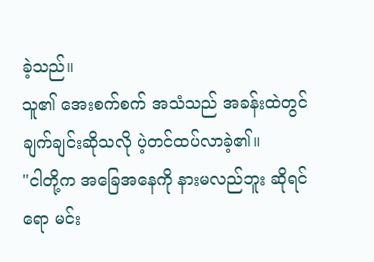ခဲ့သည်။
သူ၏ အေးစက်စက် အသံသည် အခန်းထဲတွင် ချက်ချင်းဆိုသလို ပဲ့တင်ထပ်လာခဲ့၏။
"ငါတို့က အခြေအနေကို နားမလည်ဘူး ဆိုရင်ရော မင်း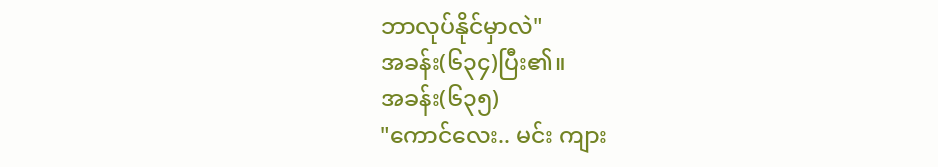ဘာလုပ်နိုင်မှာလဲ"
အခန်း(၆၃၄)ပြီး၏။
အခန်း(၆၃၅)
"ကောင်လေး.. မင်း ကျား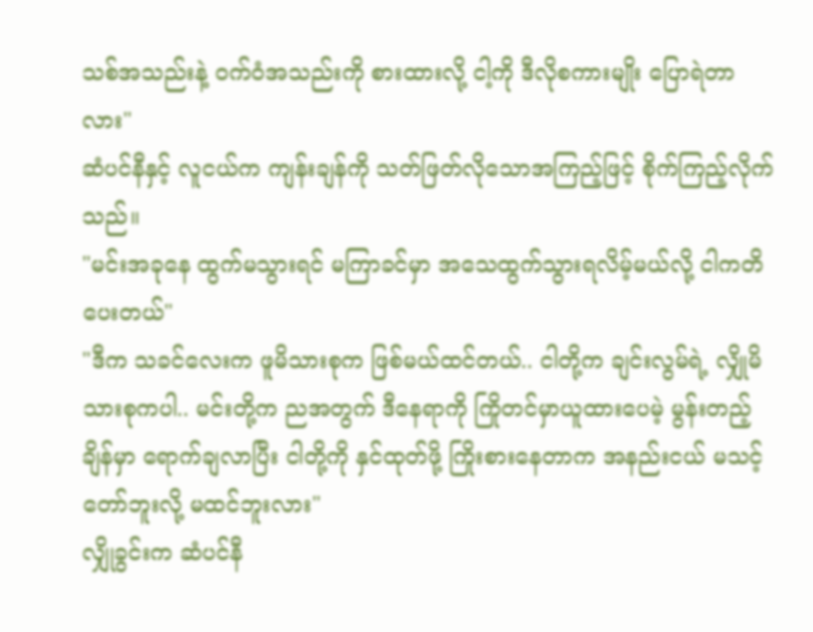သစ်အသည်းနဲ့ ဝက်ဝံအသည်းကို စားထားလို့ ငါ့ကို ဒီလိုစကားမျိုး ပြောရဲတာလား"
ဆံပင်နီနှင့် လူငယ်က ကျန်းချန်ကို သတ်ဖြတ်လိုသောအကြည့်ဖြင့် စိုက်ကြည့်လိုက်သည်။
"မင်းအခုနေ ထွက်မသွားရင် မကြာခင်မှာ အသေထွက်သွားရလိမ့်မယ်လို့ ငါကတိပေးတယ်"
"ဒီက သခင်လေးက ဖူမိသားစုက ဖြစ်မယ်ထင်တယ်.. ငါတို့က ချင်းလွမ်ရဲ့ လျှိုမိသားစုကပါ.. မင်းတို့က ညအတွက် ဒီနေရာကို ကြိုတင်မှာယူထားပေမဲ့ မွန်းတည့်ချိန်မှာ ရောက်ချလာပြီး ငါတို့ကို နှင်ထုတ်ဖို့ ကြိုးစားနေတာက အနည်းငယ် မသင့်တော်ဘူးလို့ မထင်ဘူးလား"
လျှိုခွင်းက ဆံပင်နီ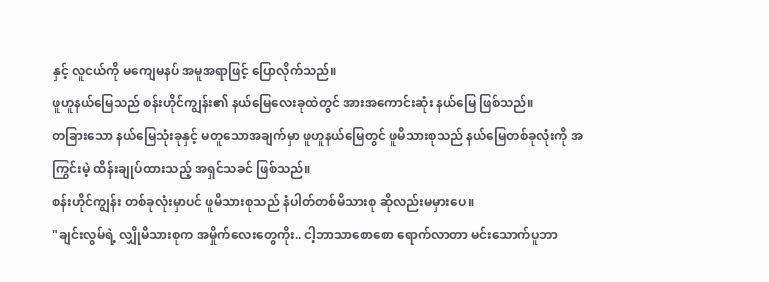နှင့် လူငယ်ကို မကျေမနပ် အမူအရာဖြင့် ပြောလိုက်သည်။
ဖူဟူနယ်မြေသည် စန်းဟိုင်ကျွန်း၏ နယ်မြေလေးခုထဲတွင် အားအကောင်းဆုံး နယ်မြေ ဖြစ်သည်။
တခြားသော နယ်မြေသုံးခုနှင့် မတူသောအချက်မှာ ဖူဟူနယ်မြေတွင် ဖူမိသားစုသည် နယ်မြေတစ်ခုလုံးကို အကြွင်းမဲ့ ထိန်းချုပ်ထားသည့် အရှင်သခင် ဖြစ်သည်။
စန်းဟိုင်ကျွန်း တစ်ခုလုံးမှာပင် ဖူမိသားစုသည် နံပါတ်တစ်မိသားစု ဆိုလည်းမမှားပေ။
"ချင်းလွမ်ရဲ့ လျှိုမိသားစုက အမှိုက်လေးတွေကိုး.. ငါ့ဘာသာစောစော ရောက်လာတာ မင်းသောက်ပူဘာ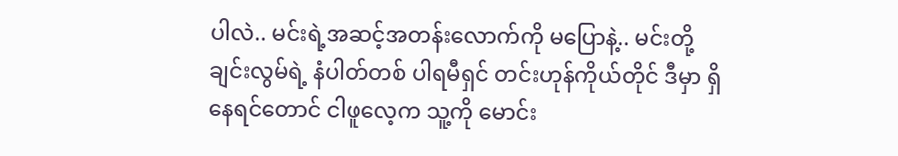ပါလဲ.. မင်းရဲ့အဆင့်အတန်းလောက်ကို မပြောနဲ့.. မင်းတို့ ချင်းလွမ်ရဲ့ နံပါတ်တစ် ပါရမီရှင် တင်းဟုန်ကိုယ်တိုင် ဒီမှာ ရှိနေရင်တောင် ငါဖူလေ့က သူ့ကို မောင်း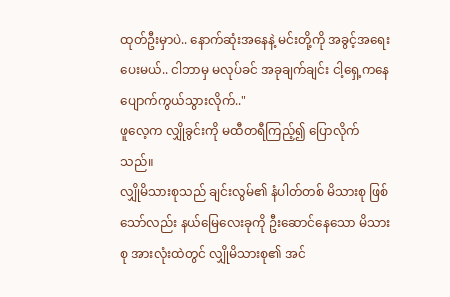ထုတ်ဦးမှာပဲ.. နောက်ဆုံးအနေနဲ့ မင်းတို့ကို အခွင့်အရေးပေးမယ်.. ငါဘာမှ မလုပ်ခင် အခုချက်ချင်း ငါ့ရှေ့ကနေ ပျောက်ကွယ်သွားလိုက်.."
ဖူလေ့က လျှိုခွင်းကို မထီတရီကြည့်၍ ပြောလိုက်သည်။
လျှိုမိသားစုသည် ချင်းလွမ်၏ နံပါတ်တစ် မိသားစု ဖြစ်သော်လည်း နယ်မြေလေးခုကို ဦးဆောင်နေသော မိသားစု အားလုံးထဲတွင် လျှိုမိသားစု၏ အင်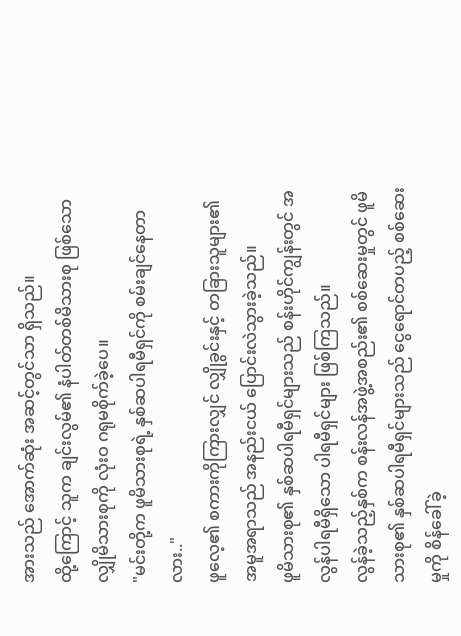အားသည် အောက်ဆုံး အဆင့်တွင်သာ ရှိသည်။
ထို့ကြောင့် သူက ချင်းလွမ်၏ နံပါတ်တစ်မိသားစု ဖြစ်သော လျှိုမိသားစုကို လုံးဝ ဂရုမစိုက်ခဲ့ပေ။
"မင်းတို့က ဖူမိသားစုရဲ့ နှစ်ဆပါရမီရှင်ကို စမ်းချင်နေတာလား.."
ဖူလေ့၏ စကားကိုကြားလျှင် လျှိုခွင်းနှင့် တခြားသူများ၏ အမူအရာသည် အနည်းငယ် ပြောင်းလဲသွားခဲ့သည်။
ဖူမိသားစု၏ နှစ်ဆပါရမီရှင်များသည် စန်းဟိုင်ကျွန်းတွင် အလွန်ပါရမီရှိသော ပါရမီရှင်များ ဖြစ်ကြသည်။
လွန်ခဲ့သည့်နှစ်က စန်းလန်အဖွဲ့အစည်း၏ စစ်ဆေးမှုတွင် ဖူမိသားစု၏ နှစ်ဆပါရမီရှင်များသည် ငွေရောင်တပည့် စစ်ဆေးမှုကို စိန်ခေါ်ခဲ့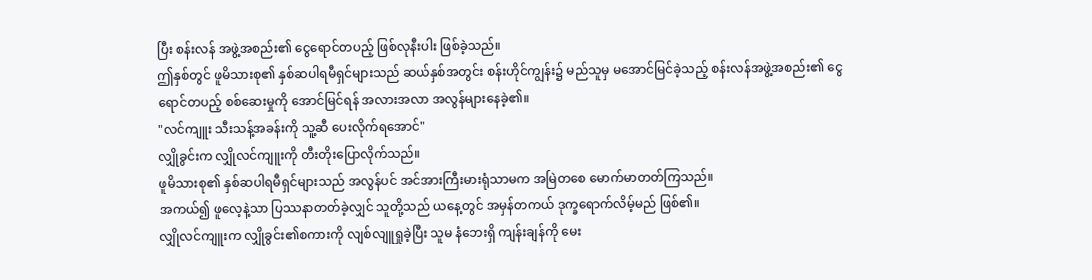ပြီး စန်းလန် အဖွဲ့အစည်း၏ ငွေရောင်တပည့် ဖြစ်လုနီးပါး ဖြစ်ခဲ့သည်။
ဤနှစ်တွင် ဖူမိသားစု၏ နှစ်ဆပါရမီရှင်များသည် ဆယ်နှစ်အတွင်း စန်းဟိုင်ကျွန်း၌ မည်သူမှ မအောင်မြင်ခဲ့သည့် စန်းလန်အဖွဲ့အစည်း၏ ငွေရောင်တပည့် စစ်ဆေးမှုကို အောင်မြင်ရန် အလားအလာ အလွန်များနေခဲ့၏။
"လင်ကျူး သီးသန့်အခန်းကို သူ့ဆီ ပေးလိုက်ရအောင်"
လျှိုခွင်းက လျှိုလင်ကျူးကို တီးတိုးပြောလိုက်သည်။
ဖူမိသားစု၏ နှစ်ဆပါရမီရှင်များသည် အလွန်ပင် အင်အားကြီးမားရုံသာမက အမြဲတစေ မောက်မာတတ်ကြသည်။
အကယ်၍ ဖူလေ့နဲ့သာ ပြဿနာတတ်ခဲ့လျှင် သူတို့သည် ယနေ့တွင် အမှန်တကယ် ဒုက္ခရောက်လိမ့်မည် ဖြစ်၏။
လျှိုလင်ကျူးက လျှိုခွင်း၏စကားကို လျစ်လျူရှုခဲ့ပြီး သူမ နံဘေးရှိ ကျန်းချန်ကို မေး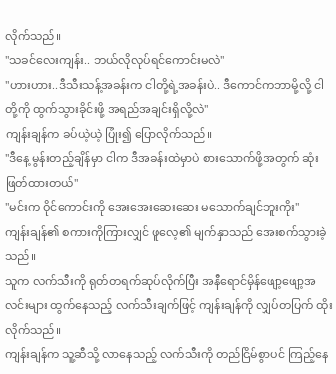လိုက်သည်။
"သခင်လေးကျန်း.. ဘယ်လိုလုပ်ရင်ကောင်းမလဲ"
"ဟားဟား..ဒီသီးသန့်အခန်းက ငါတို့ရဲ့အခန်းပဲ.. ဒီကောင်ကဘာမို့လို့ ငါတို့ကို ထွက်သွားခိုင်းဖို့ အရည်အချင်းရှိလို့လဲ"
ကျန်းချန်က ခပ်ယဲ့ယဲ့ ပြုံး၍ ပြောလိုက်သည်။
"ဒီနေ့ မွန်းတည့်ချိန်မှာ ငါက ဒီအခန်းထဲမှာပဲ စားသောက်ဖို့အတွက် ဆုံးဖြတ်ထားတယ်"
"မင်းက ဝိုင်ကောင်းကို အေးအေးဆေးဆေး မသောက်ချင်ဘူးကိုး"
ကျန်းချန်၏ စကားကိုကြားလျှင် ဖူလေ့၏ မျက်နှာသည် အေးစက်သွားခဲ့သည်။
သူက လက်သီးကို ရုတ်တရက်ဆုပ်လိုက်ပြီး အနီရောင်မှိန်ဖျော့ဖျော့အလင်းများ ထွက်နေသည့် လက်သီးချက်ဖြင့် ကျန်းချန်ကို လျှပ်တပြက် ထိုးလိုက်သည်။
ကျန်းချန်က သူ့ဆီသို့ လာနေသည့် လက်သီးကို တည်ငြိမ်စွာပင် ကြည့်နေ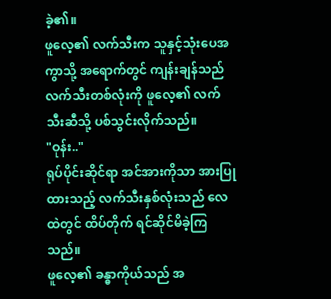ခဲ့၏။
ဖူလေ့၏ လက်သီးက သူနှင့်သုံးပေအကွာသို့ အရောက်တွင် ကျန်းချန်သည် လက်သီးတစ်လုံးကို ဖူလေ့၏ လက်သီးဆီသို့ ပစ်သွင်းလိုက်သည်။
"ဝုန်း.."
ရုပ်ပိုင်းဆိုင်ရာ အင်အားကိုသာ အားပြုထားသည့် လက်သီးနှစ်လုံးသည် လေထဲတွင် ထိပ်တိုက် ရင်ဆိုင်မိခဲ့ကြသည်။
ဖူလေ့၏ ခန္ဓာကိုယ်သည် အ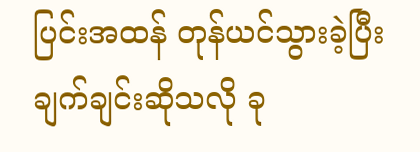ပြင်းအထန် တုန်ယင်သွားခဲ့ပြီး ချက်ချင်းဆိုသလို ခု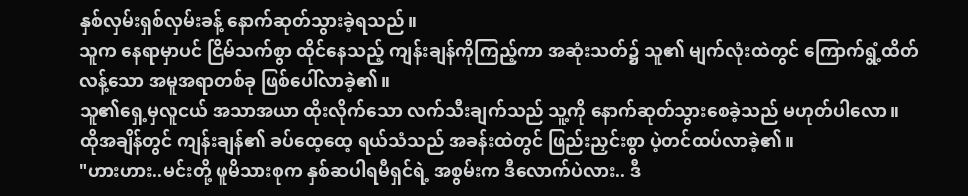နှစ်လှမ်းရှစ်လှမ်းခန့် နောက်ဆုတ်သွားခဲ့ရသည်။
သူက နေရာမှာပင် ငြိမ်သက်စွာ ထိုင်နေသည့် ကျန်းချန်ကိုကြည့်ကာ အဆုံးသတ်၌ သူ၏ မျက်လုံးထဲတွင် ကြောက်ရွံ့ထိတ်လန့်သော အမူအရာတစ်ခု ဖြစ်ပေါ်လာခဲ့၏။
သူ၏ရှေ့မှလူငယ် အသာအယာ ထိုးလိုက်သော လက်သီးချက်သည် သူ့ကို နောက်ဆုတ်သွားစေခဲ့သည် မဟုတ်ပါလော။
ထိုအချိန်တွင် ကျန်းချန်၏ ခပ်ထေ့ထေ့ ရယ်သံသည် အခန်းထဲတွင် ဖြည်းညှင်းစွာ ပဲ့တင်ထပ်လာခဲ့၏။
"ဟားဟား..မင်းတို့ ဖူမိသားစုက နှစ်ဆပါရမီရှင်ရဲ့ အစွမ်းက ဒီလောက်ပဲလား.. ဒီ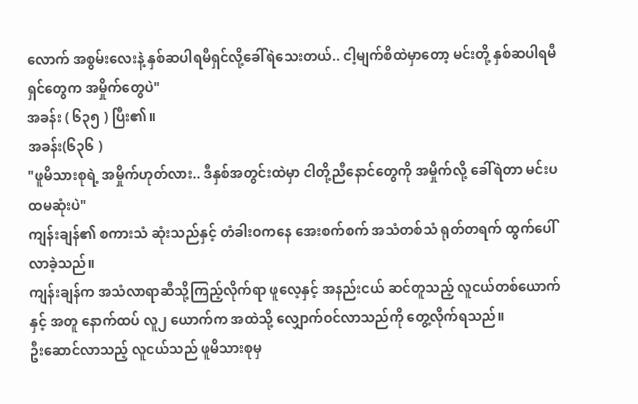လောက် အစွမ်းလေးနဲ့ နှစ်ဆပါရမီရှင်လို့ခေါ်ရဲသေးတယ်.. ငါ့မျက်စိထဲမှာတော့ မင်းတို့ နှစ်ဆပါရမီရှင်တွေက အမှိုက်တွေပဲ"
အခန်း ( ၆၃၅ ) ပြီး၏။
အခန်း(၆၃၆ )
"ဖူမိသားစုရဲ့ အမှိုက်ဟုတ်လား.. ဒီနှစ်အတွင်းထဲမှာ ငါတို့ညီနောင်တွေကို အမှိုက်လို့ ခေါ်ရဲတာ မင်းပထမဆုံးပဲ"
ကျန်းချန်၏ စကားသံ ဆုံးသည်နှင့် တံခါးဝကနေ အေးစက်စက် အသံတစ်သံ ရုတ်တရက် ထွက်ပေါ်လာခဲ့သည်။
ကျန်းချန်က အသံလာရာဆီသို့ကြည့်လိုက်ရာ ဖူလေ့နှင့် အနည်းငယ် ဆင်တူသည့် လူငယ်တစ်ယောက်နှင့် အတူ နောက်ထပ် လူ၂ ယောက်က အထဲသို့ လျှောက်ဝင်လာသည်ကို တွေ့လိုက်ရသည်။
ဦးဆောင်လာသည့် လူငယ်သည် ဖူမိသားစုမှ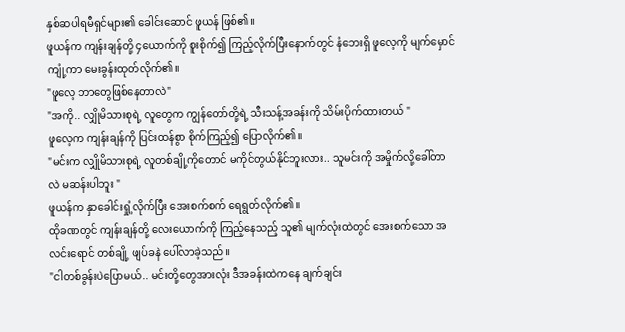နှစ်ဆပါရမီရှင်များ၏ ခေါင်းဆောင် ဖူယန် ဖြစ်၏။
ဖူယန်က ကျန်းချန်တို့ ၄ယောက်ကို စူးစိုက်၍ ကြည့်လိုက်ပြီးနောက်တွင် နံဘေးရှိ ဖူလေ့ကို မျက်မှောင်ကျုံ့ကာ မေးခွန်းထုတ်လိုက်၏။
"ဖူလေ့ ဘာတွေဖြစ်နေတာလဲ"
"အကို.. လျှိုမိသားစုရဲ့ လူတွေက ကျွန်တော်တို့ရဲ့ သီးသန့်အခန်းကို သိမ်းပိုက်ထားတယ် "
ဖူလေ့က ကျန်းချန်ကို ပြင်းထန်စွာ စိုက်ကြည့်၍ ပြောလိုက်၏။
"မင်းက လျှိုမိသားစုရဲ့ လူတစ်ချို့ကိုတောင် မကိုင်တွယ်နိုင်ဘူးလား.. သူမင်းကို အမှိုက်လို့ခေါ်တာလဲ မဆန်းပါဘူး "
ဖူယန်က နှာခေါင်းရှုံ့လိုက်ပြီး အေးစက်စက် ရေရွတ်လိုက်၏။
ထိုခဏတွင် ကျန်းချန်တို့ လေးယောက်ကို ကြည့်နေသည့် သူ၏ မျက်လုံးထဲတွင် အေးစက်သော အလင်းရောင် တစ်ချို့ ဖျပ်ခနဲ ပေါ်လာခဲ့သည်။
"ငါတစ်ခွန်းပဲပြောမယ်.. မင်းတို့တွေအားလုံး ဒီအခန်းထဲကနေ ချက်ချင်း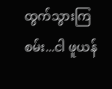ထွက်သွားကြစမ်း...ငါ ဖူယန်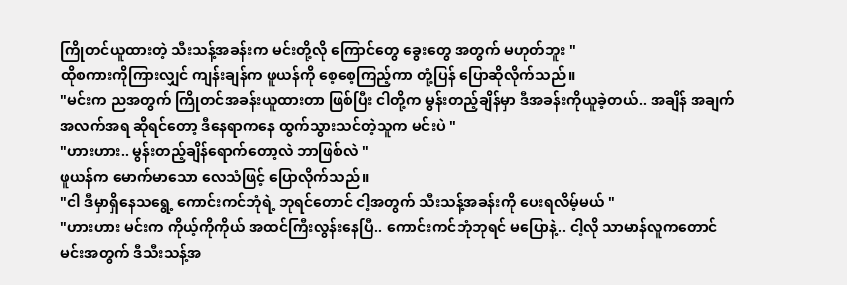ကြိုတင်ယူထားတဲ့ သီးသန့်အခန်းက မင်းတို့လို ကြောင်တွေ ခွေးတွေ အတွက် မဟုတ်ဘူး "
ထိုစကားကိုကြားလျှင် ကျန်းချန်က ဖူယန်ကို စေ့စေ့ကြည့်ကာ တုံ့ပြန် ပြောဆိုလိုက်သည်။
"မင်းက ညအတွက် ကြိုတင်အခန်းယူထားတာ ဖြစ်ပြီး ငါတို့က မွန်းတည့်ချိန်မှာ ဒီအခန်းကိုယူခဲ့တယ်.. အချိန် အချက်အလက်အရ ဆိုရင်တော့ ဒီနေရာကနေ ထွက်သွားသင်တဲ့သူက မင်းပဲ "
"ဟားဟား.. မွန်းတည့်ချိန်ရောက်တော့လဲ ဘာဖြစ်လဲ "
ဖူယန်က မောက်မာသော လေသံဖြင့် ပြောလိုက်သည်။
"ငါ ဒီမှာရှိနေသရွေ့ ကောင်းကင်ဘုံရဲ့ ဘုရင်တောင် ငါ့အတွက် သီးသန့်အခန်းကို ပေးရလိမ့်မယ် "
"ဟားဟား မင်းက ကိုယ့်ကိုကိုယ် အထင်ကြီးလွန်းနေပြီ.. ကောင်းကင်ဘုံဘုရင် မပြောနဲ့.. ငါ့လို သာမာန်လူကတောင် မင်းအတွက် ဒီသီးသန့်အ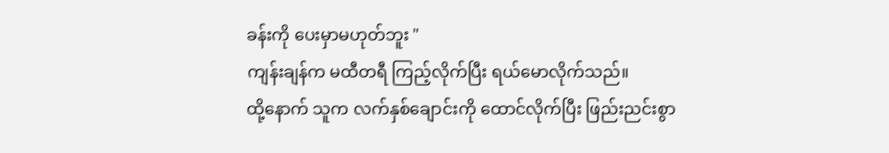ခန်းကို ပေးမှာမဟုတ်ဘူး "
ကျန်းချန်က မထီတရီ ကြည့်လိုက်ပြီး ရယ်မောလိုက်သည်။
ထို့နောက် သူက လက်နှစ်ချောင်းကို ထောင်လိုက်ပြီး ဖြည်းညင်းစွာ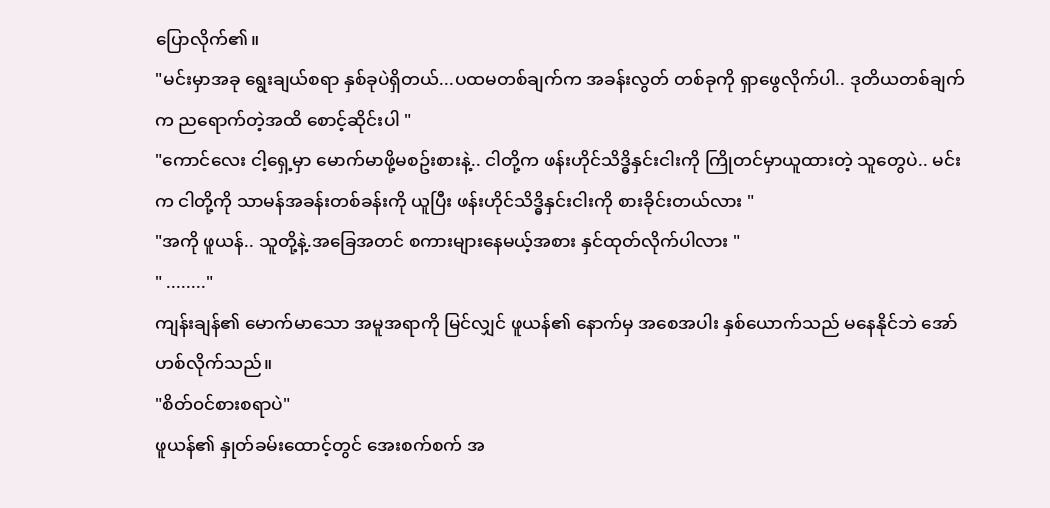ပြောလိုက်၏။
"မင်းမှာအခု ရွေးချယ်စရာ နှစ်ခုပဲရှိတယ်...ပထမတစ်ချက်က အခန်းလွတ် တစ်ခုကို ရှာဖွေလိုက်ပါ.. ဒုတိယတစ်ချက်က ညရောက်တဲ့အထိ စောင့်ဆိုင်းပါ "
"ကောင်လေး ငါ့ရှေ့မှာ မောက်မာဖို့မစဥ်းစားနဲ့.. ငါတို့က ဖန်းဟိုင်သိဒ္ဓိနှင်းငါးကို ကြိုတင်မှာယူထားတဲ့ သူတွေပဲ.. မင်းက ငါတို့ကို သာမန်အခန်းတစ်ခန်းကို ယူပြီး ဖန်းဟိုင်သိဒ္ဓိနှင်းငါးကို စားခိုင်းတယ်လား "
"အကို ဖူယန်.. သူတို့နဲ့.အခြေအတင် စကားများနေမယ့်အစား နှင်ထုတ်လိုက်ပါလား "
" ........"
ကျန်းချန်၏ မောက်မာသော အမူအရာကို မြင်လျှင် ဖူယန်၏ နောက်မှ အစေအပါး နှစ်ယောက်သည် မနေနိုင်ဘဲ အော်ဟစ်လိုက်သည်။
"စိတ်၀င်စားစရာပဲ"
ဖူယန်၏ နှုတ်ခမ်းထောင့်တွင် အေးစက်စက် အ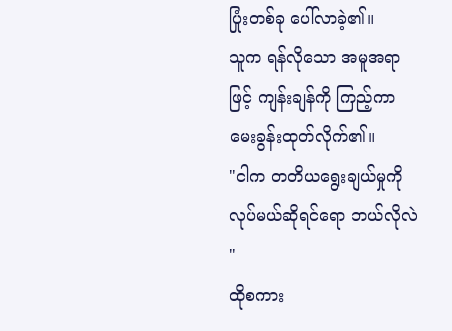ပြုံးတစ်ခု ပေါ်လာခဲ့၏။
သူက ရန်လိုသော အမူအရာဖြင့် ကျန်းချန်ကို ကြည့်ကာ မေးခွန်းထုတ်လိုက်၏။
"ငါက တတိယရွေးချယ်မှုကို လုပ်မယ်ဆိုရင်ရော ဘယ်လိုလဲ "
ထိုစကား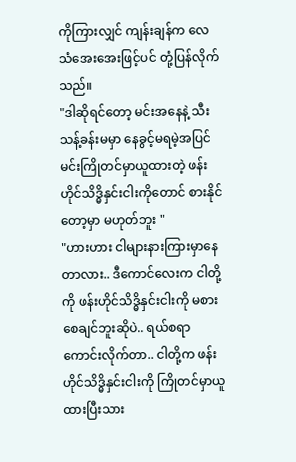ကိုကြားလျှင် ကျန်းချန်က လေသံအေးအေးဖြင့်ပင် တုံ့ပြန်လိုက်သည်။
"ဒါဆိုရင်တော့ မင်းအနေနဲ့ သီးသန့်ခန်းမမှာ နေခွင့်မရမဲ့အပြင် မင်းကြိုတင်မှာယူထားတဲ့ ဖန်းဟိုင်သိဒ္ဓိနှင်းငါးကိုတောင် စားနိုင်တော့မှာ မဟုတ်ဘူး "
"ဟားဟား ငါများနားကြားမှာနေတာလား.. ဒီကောင်လေးက ငါတို့ကို ဖန်းဟိုင်သိဒ္ဓိနှင်းငါးကို မစားစေချင်ဘူးဆိုပဲ.. ရယ်စရာ ကောင်းလိုက်တာ.. ငါတို့က ဖန်းဟိုင်သိဒ္ဓိနှင်းငါးကို ကြိုတင်မှာယူထားပြီးသား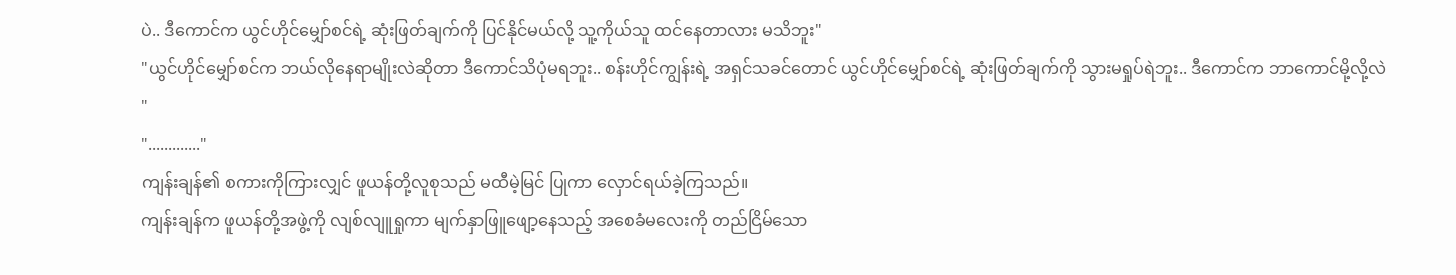ပဲ.. ဒီကောင်က ယွင်ဟိုင်မျှော်စင်ရဲ့ ဆုံးဖြတ်ချက်ကို ပြင်နိုင်မယ်လို့ သူ့ကိုယ်သူ ထင်နေတာလား မသိဘူး"
"ယွင်ဟိုင်မျှော်စင်က ဘယ်လိုနေရာမျိုးလဲဆိုတာ ဒီကောင်သိပုံမရဘူး.. စန်းဟိုင်ကျွန်းရဲ့ အရှင်သခင်တောင် ယွင်ဟိုင်မျှော်စင်ရဲ့ ဆုံးဖြတ်ချက်ကို သွားမရှုပ်ရဲဘူး.. ဒီကောင်က ဘာကောင်မို့လို့လဲ "
"............."
ကျန်းချန်၏ စကားကိုကြားလျှင် ဖူယန်တို့လူစုသည် မထီမဲ့မြင် ပြုကာ လှောင်ရယ်ခဲ့ကြသည်။
ကျန်းချန်က ဖူယန်တို့အဖွဲ့ကို လျစ်လျူရှုကာ မျက်နှာဖြူဖျော့နေသည့် အစေခံမလေးကို တည်ငြိမ်သော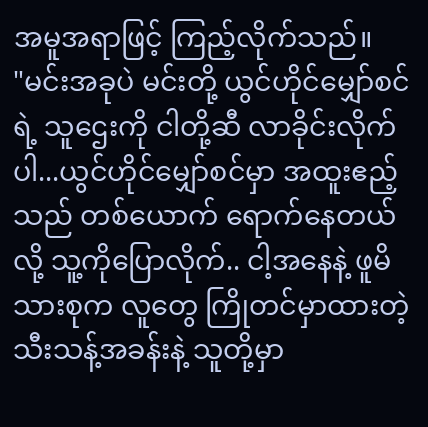အမူအရာဖြင့် ကြည့်လိုက်သည်။
"မင်းအခုပဲ မင်းတို့ ယွင်ဟိုင်မျှော်စင်ရဲ့ သူဌေးကို ငါတို့ဆီ လာခိုင်းလိုက်ပါ...ယွင်ဟိုင်မျှော်စင်မှာ အထူးဧည့်သည် တစ်ယောက် ရောက်နေတယ်လို့ သူ့ကိုပြောလိုက်.. ငါ့အနေနဲ့ ဖူမိသားစုက လူတွေ ကြိုတင်မှာထားတဲ့ သီးသန့်အခန်းနဲ့ သူတို့မှာ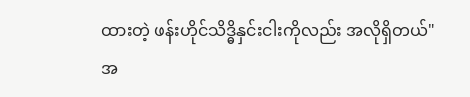ထားတဲ့ ဖန်းဟိုင်သိဒ္ဓိနှင်းငါးကိုလည်း အလိုရှိတယ်"
အ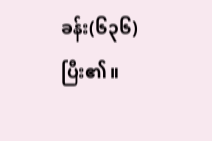ခန်း(၆၃၆)ပြီး၏။